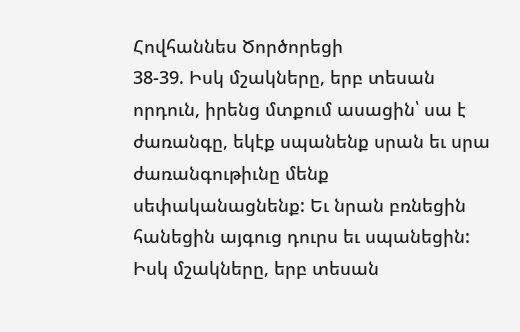Հովհաննես Ծործորեցի
38-39. Իսկ մշակները, երբ տեսան որդուն, իրենց մտքում ասացին՝ սա է ժառանգը, եկէք սպանենք սրան եւ սրա ժառանգութիւնը մենք սեփականացնենք: Եւ նրան բռնեցին հանեցին այգուց դուրս եւ սպանեցին:
Իսկ մշակները, երբ տեսան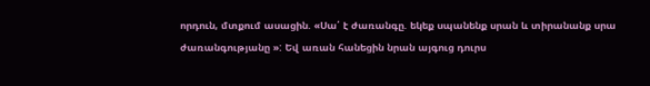որդուն, մտքում ասացին. «Սա՛ է ժառանգը. եկեք սպանենք սրան և տիրանանք սրա ժառանգությանը »: Եվ առան հանեցին նրան այգուց դուրս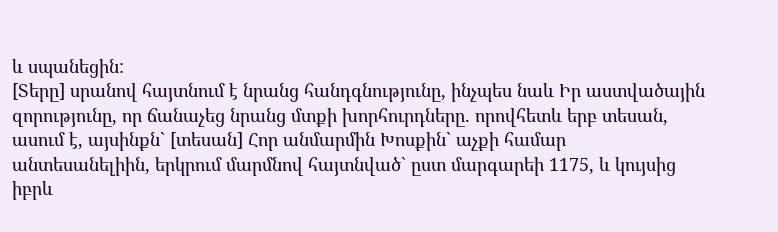և սպանեցին:
[Տերը] սրանով հայտնում է նրանց հանդգնությունը, ինչպես նաև Իր աստվածային զորությունը, որ ճանաչեց նրանց մտքի խորհուրդները. որովհետև երբ տեսան, ասում է, այսինքն` [տեսան] Հոր անմարմին Խոսքին` աչքի համար անտեսանելիին, երկրում մարմնով հայտնված` ըստ մարգարեի 1175, և կույսից իբրև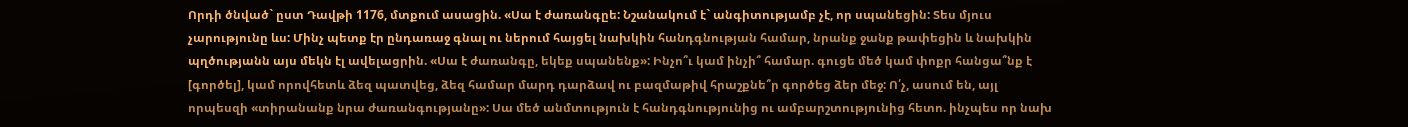Որդի ծնված` ըստ Դավթի 1176, մտքում ասացին. «Սա է ժառանգըե: Նշանակում է` անգիտությամբ չէ, որ սպանեցին: Տես մյուս չարությունը ևս: Մինչ պետք էր ընդառաջ գնալ ու ներում հայցել նախկին հանդգնության համար, նրանք ջանք թափեցին և նախկին պղծությանն այս մեկն էլ ավելացրին. «Սա է ժառանգը, եկեք սպանենք»: Ինչո՞ւ կամ ինչի՞ համար. գուցե մեծ կամ փոքր հանցա՞նք է [գործել], կամ որովհետև ձեզ պատվեց, ձեզ համար մարդ դարձավ ու բազմաթիվ հրաշքնե՞ր գործեց ձեր մեջ: Ո՛չ, ասում են, այլ որպեսզի «տիրանանք նրա ժառանգությանը»: Սա մեծ անմտություն է հանդգնությունից ու ամբարշտությունից հետո. ինչպես որ նախ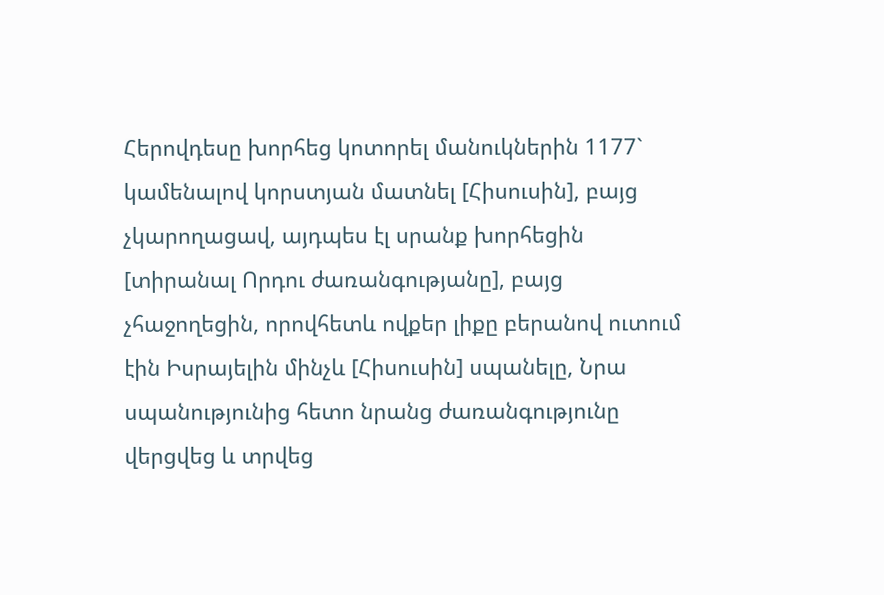Հերովդեսը խորհեց կոտորել մանուկներին 1177` կամենալով կորստյան մատնել [Հիսուսին], բայց չկարողացավ, այդպես էլ սրանք խորհեցին [տիրանալ Որդու ժառանգությանը], բայց չհաջողեցին, որովհետև ովքեր լիքը բերանով ուտում էին Իսրայելին մինչև [Հիսուսին] սպանելը, Նրա սպանությունից հետո նրանց ժառանգությունը վերցվեց և տրվեց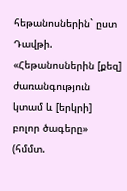հեթանոսներին` ըստ Դավթի. «Հեթանոսներին [քեզ] ժառանգություն կտամ և [երկրի] բոլոր ծագերը» (հմմտ.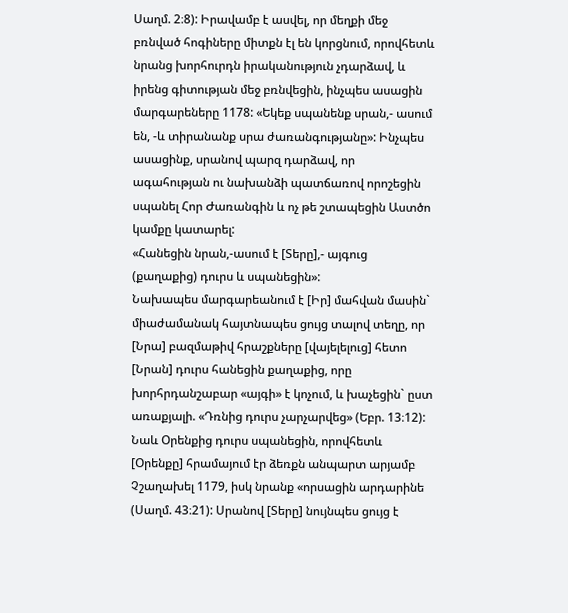Սաղմ. 2։8): Իրավամբ է ասվել, որ մեղքի մեջ բռնված հոգիները միտքն էլ են կորցնում, որովհետև նրանց խորհուրդն իրականություն չդարձավ, և իրենց գիտության մեջ բռնվեցին, ինչպես ասացին մարգարեները 1178: «Եկեք սպանենք սրան,- ասում են, -և տիրանանք սրա ժառանգությանը»: Ինչպես ասացինք, սրանով պարզ դարձավ, որ ագահության ու նախանձի պատճառով որոշեցին սպանել Հոր Ժառանգին և ոչ թե շտապեցին Աստծո կամքը կատարել:
«Հանեցին նրան,-ասում է [Տերը],- այգուց (քաղաքից) դուրս և սպանեցին»:
Նախապես մարգարեանում է [Իր] մահվան մասին` միաժամանակ հայտնապես ցույց տալով տեղը, որ [Նրա] բազմաթիվ հրաշքները [վայելելուց] հետո [Նրան] դուրս հանեցին քաղաքից, որը խորհրդանշաբար «այգի» է կոչում, և խաչեցին` ըստ առաքյալի. «Դռնից դուրս չարչարվեց» (Եբր. 13։12): Նաև Օրենքից դուրս սպանեցին, որովհետև [Օրենքը] հրամայում էր ձեռքն անպարտ արյամբ Չշաղախել 1179, իսկ նրանք «որսացին արդարինե (Սաղմ. 43։21): Սրանով [Տերը] նույնպես ցույց է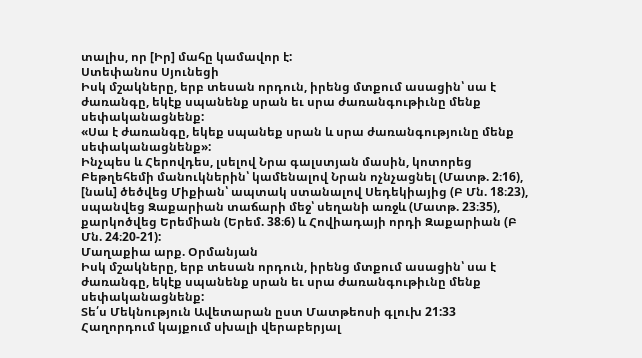տալիս, որ [Իր] մահը կամավոր է:
Ստեփանոս Սյունեցի
Իսկ մշակները, երբ տեսան որդուն, իրենց մտքում ասացին՝ սա է ժառանգը, եկէք սպանենք սրան եւ սրա ժառանգութիւնը մենք սեփականացնենք:
«Սա է ժառանգը, եկեք սպանեք սրան և սրա ժառանգությունը մենք սեփականացնենք»:
Ինչպես և Հերովդես, լսելով Նրա գալստյան մասին, կոտորեց Բեթղեհեմի մանուկներին՝ կամենալով Նրան ոչնչացնել (Մատթ. 2։16), [նաև] ծեծվեց Միքիան՝ ապտակ ստանալով Սեդեկիայից (Բ Մն. 18։23), սպանվեց Զաքարիան տաճարի մեջ՝ սեղանի առջև (Մատթ. 23։35), քարկոծվեց Երեմիան (Երեմ. 38։6) և Հովիադայի որդի Զաքարիան (Բ Մն. 24։20-21):
Մաղաքիա արք. Օրմանյան
Իսկ մշակները, երբ տեսան որդուն, իրենց մտքում ասացին՝ սա է ժառանգը, եկէք սպանենք սրան եւ սրա ժառանգութիւնը մենք սեփականացնենք:
Տե՛ս Մեկնություն Ավետարան ըստ Մատթեոսի գլուխ 21:33
Հաղորդում կայքում սխալի վերաբերյալ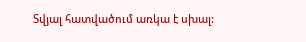Տվյալ հատվածում առկա է սխալ: